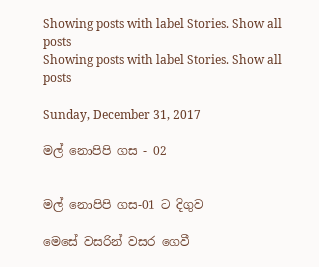Showing posts with label Stories. Show all posts
Showing posts with label Stories. Show all posts

Sunday, December 31, 2017

මල් නොපිපි ගස - 02


මල් නොපිපි ගස-01 ට දිගුව

මෙසේ වසරින් වසර ගෙවී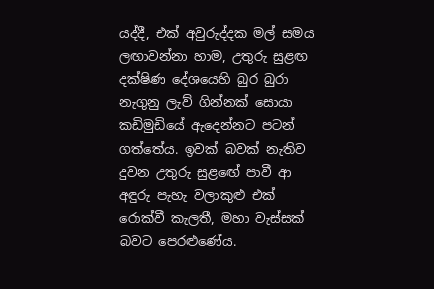යද්දී, එක් අවුරුද්දක මල් සමය ලඟාවන්නා හාම, උතුරු සුළඟ දක්ෂිණ දේශයෙහි බුර බුරා නැගුනු ලැව් ගින්නක් සොයා කඩිමුඩියේ ඇදෙන්නට පටන් ගත්තේය. ඉවක් බවක් නැතිව දුවන උතුරු සුළඟේ පාවී ආ අඳුරු පැහැ වලාකුළු එක් රොක්වී කැලතී, මහා වැස්සක් බවට පෙරළුණේය.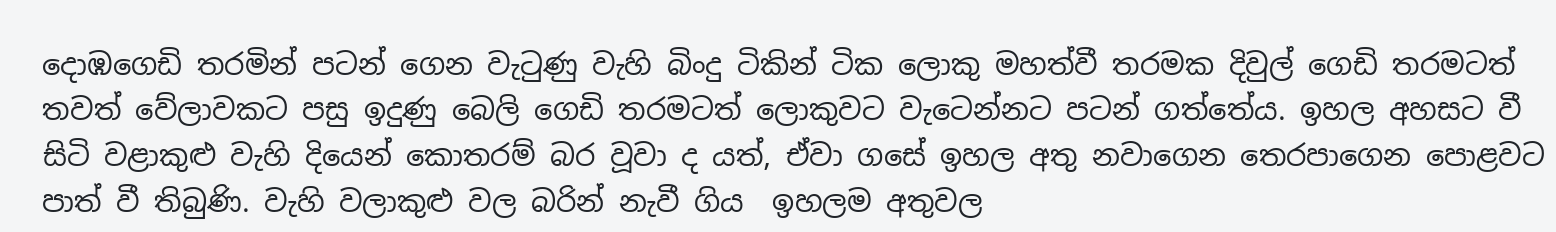දොඹගෙඩි තරමින් පටන් ගෙන වැටුණු වැහි බිංදු ටිකින් ටික ලොකු මහත්වී තරමක දිවුල් ගෙඩි තරමටත් තවත් වේලාවකට පසු ඉදුණු බෙලි ගෙඩි තරමටත් ලොකුවට වැටෙන්නට පටන් ගත්තේය. ඉහල අහසට වී සිටි වළාකුළු වැහි දියෙන් කොතරම් බර වූවා ද යත්, ඒවා ගසේ ඉහල අතු නවාගෙන තෙරපාගෙන පොළවට පාත් වී තිබුණි. වැහි වලාකුළු වල බරින් නැවී ගිය  ඉහලම අතුවල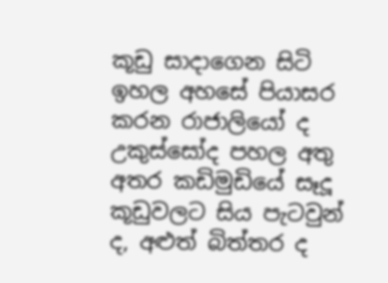කූඩු සාදාගෙන සිටි ඉහල අහසේ පියාසර කරන රාජාලියෝ ද උකුස්සෝද පහල අතු අතර කඩිමුඩියේ සෑදූ කූඩුවලට සිය පැටවුන් ද, අළුත් බිත්තර ද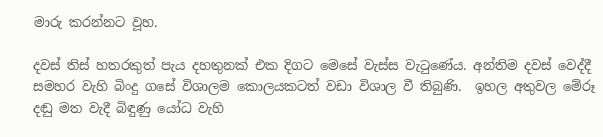මාරු කරන්නට වූහ.

දවස් තිස් හතරකුත් පැය දහතුනක් එක දිගට මෙසේ වැස්ස වැටුණේය. අන්තිම දවස් වෙද්දී සමහර වැහි බිංදු ගසේ විශාලම කොලයකටත් වඩා විශාල වී තිබුණි.  ඉහල අතුවල මේරූ දඬු මත වැදී බිඳුණු යෝධ වැහි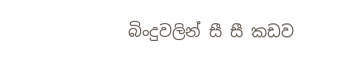බිංදුවලින් සී සී කඩව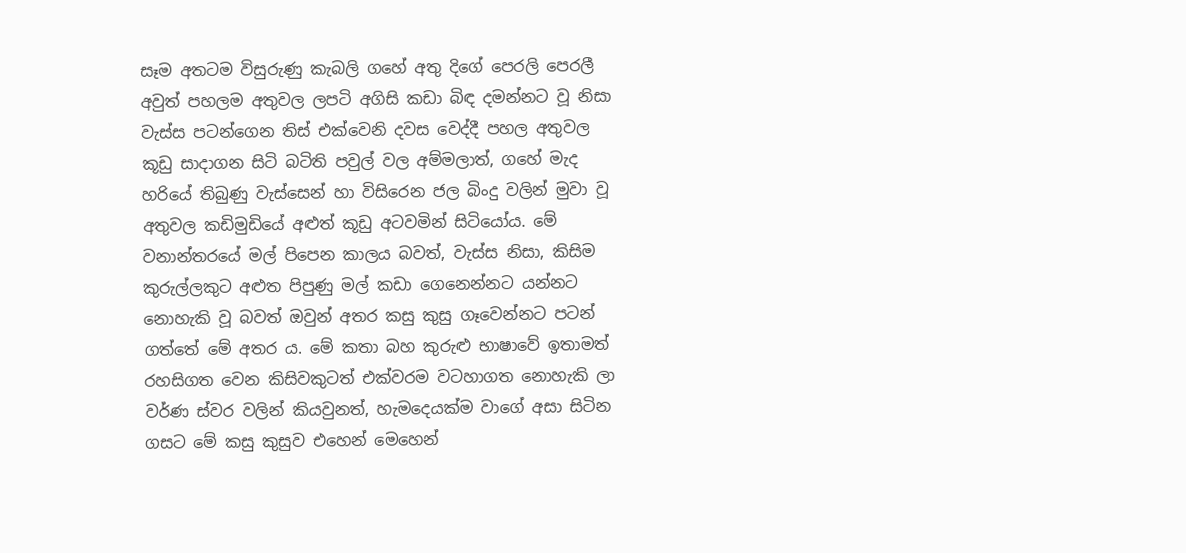සෑම අතටම විසුරුණු කැබලි ගහේ අතු දිගේ පෙරලි පෙරලී අවුත් පහලම අතුවල ලපටි අගිසි කඩා බිඳ දමන්නට වූ නිසා වැස්ස පටන්ගෙන තිස් එක්වෙනි දවස වෙද්දී පහල අතුවල  කූඩු සාදාගන සිටි බටිති පවුල් වල අම්මලාත්, ගහේ මැද හරියේ තිබුණු වැස්සෙන් හා විසිරෙන ජල බිංදු වලින් මුවා වූ අතුවල කඩිමුඩියේ අළුත් කූඩු අටවමින් සිටියෝය. මේ වනාන්තරයේ මල් පිපෙන කාලය බවත්, වැස්ස නිසා, කිසිම කුරුල්ලකුට අළුත පිපුණු මල් කඩා ගෙනෙන්නට යන්නට නොහැකි වූ බවත් ඔවුන් අතර කසු කුසු ගෑවෙන්නට පටන් ගත්තේ මේ අතර ය. මේ කතා බහ කුරුළු භාෂාවේ ඉතාමත් රහසිගත වෙන කිසිවකුටත් එක්වරම වටහාගත නොහැකි ලා වර්ණ ස්වර වලින් කියවුනත්, හැමදෙයක්ම වාගේ අසා සිටින ගසට මේ කසු කුසුව එහෙන් මෙහෙන්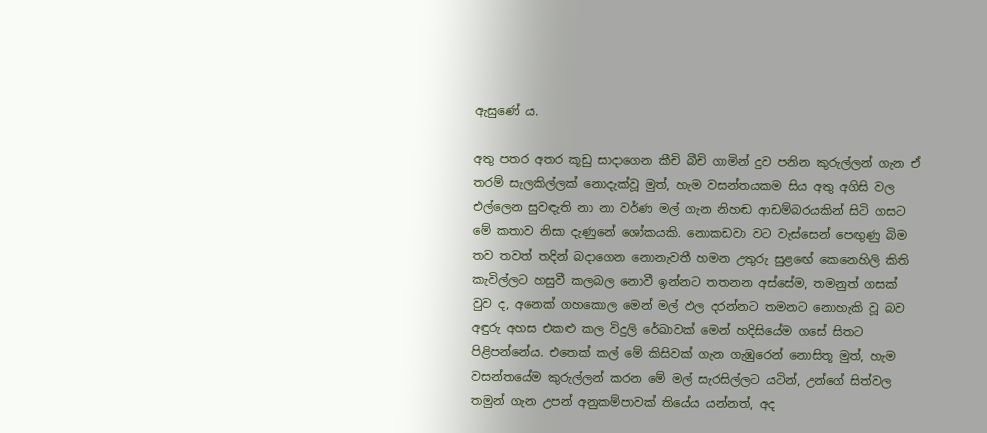ඇසුණේ ය.

අතු පතර අතර කූඩු සාදාගෙන කීචි බීචි ගාමින් දුව පනින කුරුල්ලන් ගැන ඒ තරම් සැලකිල්ලක් නොදැක්වූ මුත්, හැම වසන්තයකම සිය අතු අගිසි වල එල්ලෙන සුවඳැති නා නා වර්ණ මල් ගැන නිහඬ ආඩම්බරයකින් සිටි ගසට මේ කතාව නිසා දැණුනේ ශෝකයකි. නොකඩවා වට වැස්සෙන් පෙඟුණු බිම තව තවත් තදින් බදාගෙන නොනැවතී හමන උතුරු සුළඟේ කෙනෙහිලි කිති කැවිල්ලට හසුවී කලබල නොවී ඉන්නට තතනන අස්සේම, තමනුත් ගසක් වුව ද, අනෙක් ගහකොල මෙන් මල් ඵල දරන්නට තමනට නොහැකි වූ බව අඳුරු අහස එකළු කල විදුලි රේඛාවක් මෙන් හදිසියේම ගසේ සිතට පිළිපන්නේය. එතෙක් කල් මේ කිසිවක් ගැන ගැඹුරෙන් නොසිතූ මුත්, හැම වසන්තයේම කුරුල්ලන් කරන මේ මල් සැරසිල්ලට යටින්, උන්ගේ සිත්වල තමුන් ගැන උපන් අනුකම්පාවක් තියේය යන්නත්, අද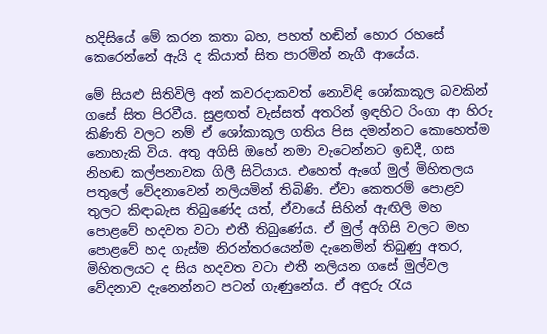හදිසියේ මේ කරන කතා බහ, පහත් හඬින් හොර රහසේ කෙරෙන්නේ ඇයි ද කියාත් සිත පාරමින් නැගී ආයේය.

මේ සියළු සිතිවිලි අන් කවරදාකවත් නොවිඳි ශෝකාකූල බවකින් ගසේ සිත පිරවීය. සුළඟත් වැස්සත් අතරින් ඉඳහිට රිංගා ආ හිරු කිණිති වලට නම් ඒ ශෝකාකූල ගතිය පිස දමන්නට කොහෙත්ම නොහැකි විය. අතු අගිසි ඔහේ නමා වැටෙන්නට ඉඩදී, ගස නිහඬ කල්පනාවක ගිලී සිටියාය. එහෙත් ඇගේ මුල් මිහිතලය පතුලේ වේදනාවෙන් නලියමින් තිබිණි. ඒවා කෙතරම් පොළව තුලට කිඳාබැස තිබුණේද යත්, ඒවායේ සිහින් ඇඟිලි මහ පොළවේ හදවත වටා එතී තිබුණේය. ඒ මුල් අගිසි වලට මහ පොළවේ හද ගැස්ම නිරන්තරයෙන්ම දැනෙමින් තිබුණු අතර, මිහිතලයට ද සිය හදවත වටා එතී නලියන ගසේ මුල්වල වේදනාව දැනෙන්නට පටන් ගැණුනේය. ඒ අඳුරු රැය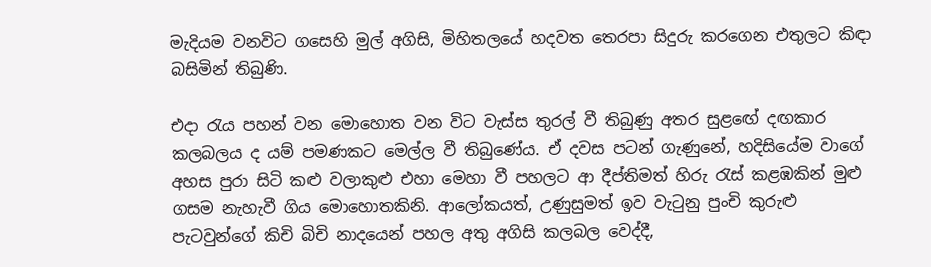මැදියම වනවිට ගසෙහි මුල් අගිසි, මිහිතලයේ හදවත තෙරපා සිදුරු කරගෙන එතුලට කිඳා බසිමින් තිබුණි.

එදා රැය පහන් වන මොහොත වන විට වැස්ස තුරල් වී තිබුණු අතර සුළඟේ දඟකාර කලබලය ද යම් පමණකට මෙල්ල වී තිබුණේය. ඒ දවස පටන් ගැණුනේ, හදිසියේම වාගේ අහස පුරා සිටි කළු වලාකුළු එහා මෙහා වී පහලට ආ දීප්තිමත් හිරු රැස් කළඹකින් මුළු ගසම නැහැවී ගිය මොහොතකිනි. ආලෝකයත්, උණුසුමත් ඉව වැටුනු පුංචි කුරුළු පැටවුන්ගේ කිචි බිචි නාදයෙන් පහල අතු අගිසි කලබල වෙද්දී,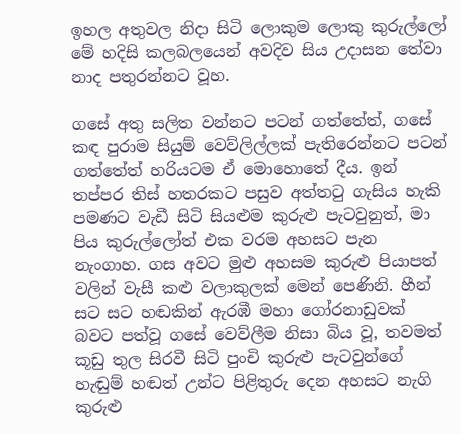ඉහල අතුවල නිදා සිටි ලොකුම ලොකු කුරුල්ලෝ මේ හදිසි කලබලයෙන් අවදිව සිය උදාසන තේවා නාද පතුරන්නට වූහ.

ගසේ අතු සලිත වන්නට පටන් ගත්තේත්, ගසේ කඳ පුරාම සියුම් වෙව්ලිල්ලක් පැතිරෙන්නට පටන් ගත්තේත් හරියටම ඒ මොහොතේ දීය. ඉන් තප්පර තිස් හතරකට පසුව අත්තටු ගැසිය හැකි පමණට වැඩී සිටි සියළුම කුරුළු පැටවුනුත්, මා පිය කුරුල්ලෝත් එක වරම අහසට පැන නැංගාහ. ගස අවට මුළු අහසම කුරුළු පියාපත් වලින් වැසී කළු වලාකුලක් මෙන් පෙණිනි. හීන් සට සට හඬකින් ඇරඹී මහා ගෝරනාඩුවක් බවට පත්වූ ගසේ වෙව්ලීම නිසා බිය වූ, තවමත් කූඩු තුල සිරවී සිටි පුංචි කුරුළු පැටවුන්ගේ හැඬුම් හඬත් උන්ට පිළිතුරු දෙන අහසට නැගි කුරුළු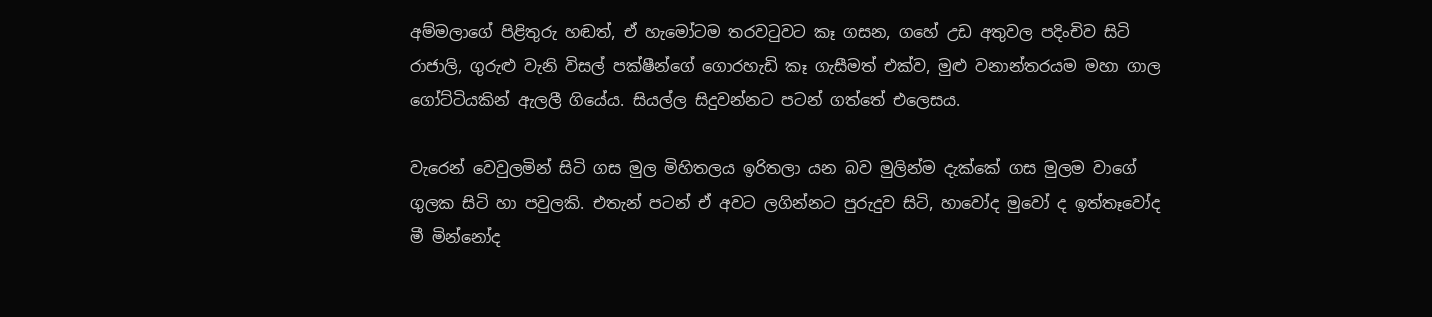අම්මලාගේ පිළිතුරු හඬත්, ඒ හැමෝටම තරවටුවට කෑ ගසන, ගහේ උඩ අතුවල පදිංචිව සිටි රාජාලි, ගුරුළු වැනි විසල් පක්ෂීන්ගේ ගොරහැඩි කෑ ගැසීමත් එක්ව, මුළු වනාන්තරයම මහා ගාල ගෝට්ටියකින් ඇලලී ගියේය. සියල්ල සිදුවන්නට පටන් ගත්තේ එලෙසය.

වැරෙන් වෙවුලමින් සිටි ගස මුල මිහිතලය ඉරිතලා යන බව මුලින්ම දැක්කේ ගස මුලම වාගේ ගුලක සිටි හා පවුලකි. එතැන් පටන් ඒ අවට ලගින්නට පුරුදුව සිටි, හාවෝද මුවෝ ද ඉත්තෑවෝද මී මින්නෝද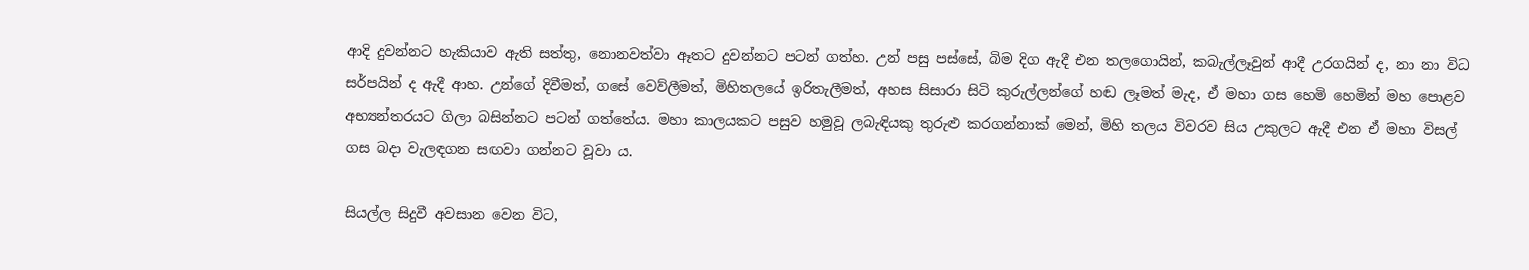ආදි දුවන්නට හැකියාව ඇති සත්තු, නොනවත්වා ඈතට දුවන්නට පටන් ගත්හ. උන් පසු පස්සේ, බිම දිග ඇදී එන තලගොයින්, කබැල්ලෑවුන් ආදී උරගයින් ද, නා නා විධ සර්පයින් ද ඇදී ආහ. උන්ගේ දිවීමත්, ගසේ වෙව්ලීමත්, මිහිතලයේ ඉරිතැලීමත්, අහස සිසාරා සිටි කුරුල්ලන්ගේ හඬ ලෑමත් මැද, ඒ මහා ගස හෙමි හෙමින් මහ පොළව අභ්‍යන්තරයට ගිලා බසින්නට පටන් ගත්තේය. මහා කාලයකට පසුව හමුවූ ලබැඳියකු තුරුළු කරගන්නාක් මෙන්, මිහි තලය විවරව සිය උකුලට ඇදී එන ඒ මහා විසල් ගස බදා වැලඳගන සඟවා ගන්නට වූවා ය.

සියල්ල සිදුවී අවසාන වෙන විට,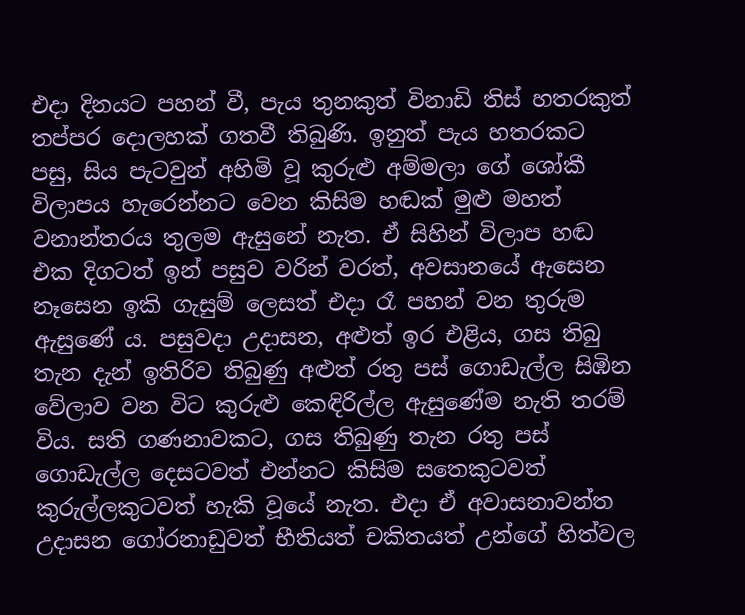එදා දිනයට පහන් වී, පැය තුනකුත් විනාඩි තිස් හතරකුත් තප්පර දොලහක් ගතවී තිබුණි. ඉනුත් පැය හතරකට පසු, සිය පැටවුන් අහිමි වූ කුරුළු අම්මලා ගේ ශෝකී විලාපය හැරෙන්නට වෙන කිසිම හඬක් මුළු මහත් වනාන්තරය තුලම ඇසුනේ නැත. ඒ සිහින් විලාප හඬ එක දිගටත් ඉන් පසුව වරින් වරත්, අවසානයේ ඇසෙන නෑසෙන ඉකි ගැසුම් ලෙසත් එදා රෑ පහන් වන තුරුම ඇසුණේ ය. පසුවදා උදාසන, අළුත් ඉර එළිය, ගස තිබු තැන දැන් ඉතිරිව තිබුණු අළුත් රතු පස් ගොඩැල්ල සිඹින වේලාව වන විට කුරුළු කෙඳිරිල්ල ඇසුණේම නැති තරම් විය. සති ගණනාවකට, ගස තිබුණු තැන රතු පස් ගොඩැල්ල දෙසටවත් එන්නට කිසිම සතෙකුටවත් කුරුල්ලකුටවත් හැකි වූයේ නැත. එදා ඒ අවාසනාවන්ත උදාසන ගෝරනාඩුවත් භීතියත් චකිතයත් උන්ගේ හිත්වල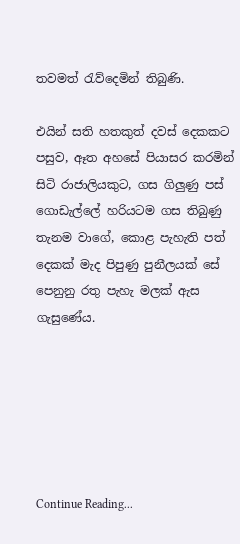තවමත් රැව්දෙමින් තිබුණි.

එයින් සති හතකුත් දවස් දෙකකට පසුව, ඈත අහසේ පියාසර කරමින් සිටි රාජාලියකුට, ගස ගිලුණු පස් ගොඩැල්ලේ හරියටම ගස තිබුණු තැනම වාගේ, කොළ පැහැති පත් දෙකක් මැද පිපුණු පුනීලයක් සේ පෙනුනු රතු පැහැ මලක් ඇස ගැසුණේය.






Continue Reading...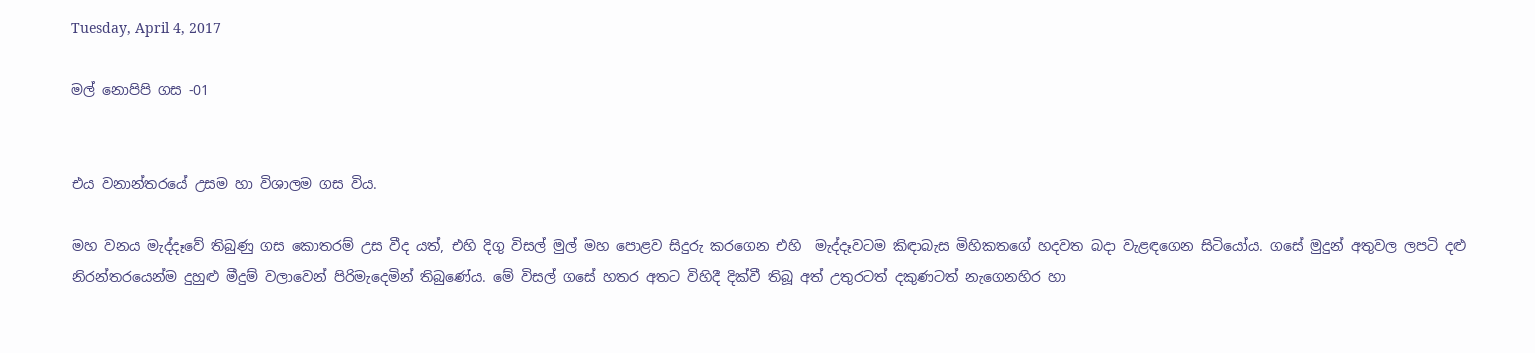Tuesday, April 4, 2017

මල් නොපිපි ගස -01


එය වනාන්තරයේ උසම හා විශාලම ගස විය.

මහ වනය මැද්දෑවේ තිබුණු ගස කොතරම් උස වීද යත්, එහි දිගු විසල් මුල් මහ පොළව සිදුරු කරගෙන එහි  මැද්දෑවටම කිඳාබැස මිහිකතගේ හදවත බදා වැළඳගෙන සිටියෝය. ගසේ මුදුන් අතුවල ලපටි දළු නිරන්තරයෙන්ම දුහුළු මීදුම් වලාවෙන් පිරිමැදෙමින් තිබුණේය. මේ විසල් ගසේ හතර අතට විහිදී දික්වී තිබූ අත් උතුරටත් දකුණටත් නැගෙනහිර හා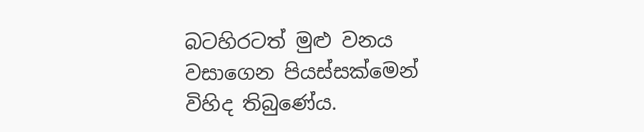බටහිරටත් මුළු වනය වසාගෙන පියස්සක්මෙන් විහිද තිබුණේය.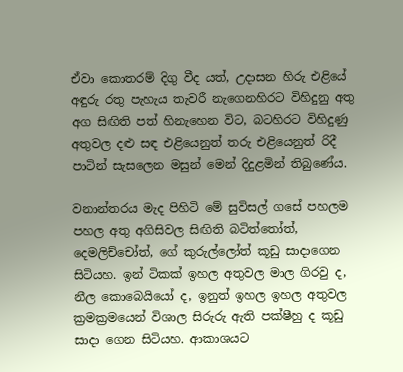ඒවා කොතරම් දිගු වීද යත්, උදාසන හිරු එළියේ අඳුරු රතු පැහැය තැවරී නැගෙනහිරට විහිදුනු අතු අග සිඟිති පත් හිනැහෙන විට, බටහිරට විහිදුණු අතුවල දළු සඳ එළියෙනුත් තරු එළියෙනුත් රිදී පාටින් සැසලෙන මසුන් මෙන් දිදුළමින් තිබුණේය.

වනාන්තරය මැද පිහිටි මේ සුවිසල් ගසේ පහලම පහල අතු අගිසිවල සිඟිති බටිත්තෝත්, දෙමලිච්චෝත්, ගේ කුරුල්ලෝත් කූඩු සාදාගෙන සිටියහ. ඉන් ටිකක් ඉහල අතුවල මාල ගිරවු ද, නීල කොබෙයියෝ ද, ඉනුත් ඉහල ඉහල අතුවල ක්‍රමක්‍රමයෙන් විශාල සිරුරු ඇති පක්ෂීහු ද කූඩු සාදා ගෙන සිටියහ. ආකාශයට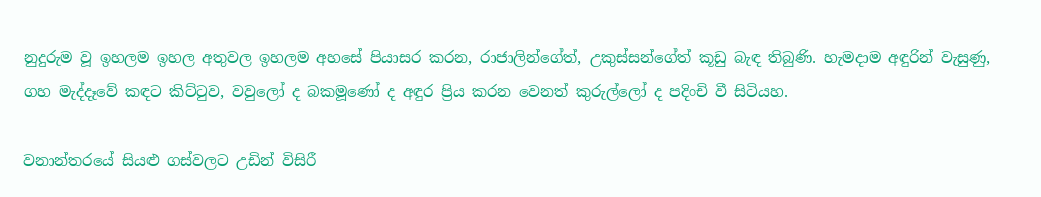නුදුරුම වූ ඉහලම ඉහල අතුවල ඉහලම අහසේ පියාසර කරන, රාජාලින්ගේත්, උකුස්සන්ගේත් කූඩු බැඳ තිබුණි. හැමදාම අඳුරින් වැසුණු, ගහ මැද්දෑවේ කඳට කිට්ටුව, වවුලෝ ද බකමූණෝ ද අඳුර ප්‍රිය කරන වෙනත් කුරුල්ලෝ ද පදිංචි වී සිටියහ.

වනාන්තරයේ සියළු ගස්වලට උඩින් විසිරී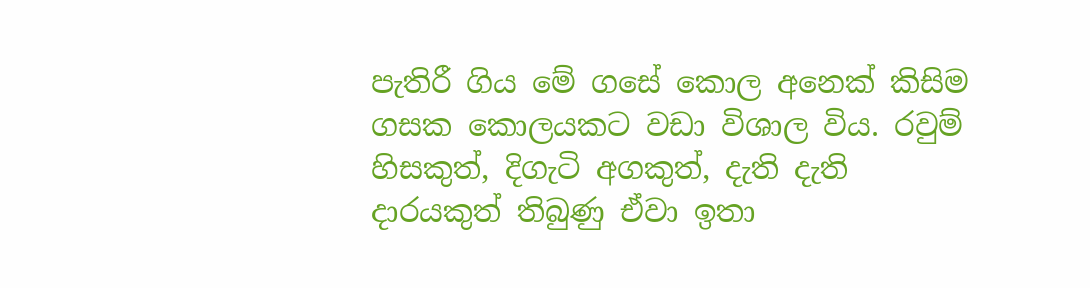පැතිරී ගිය මේ ගසේ කොල අනෙක් කිසිම ගසක කොලයකට වඩා විශාල විය. රවුම් හිසකුත්, දිගැටි අගකුත්, දැති දැති දාරයකුත් තිබුණු ඒවා ඉතා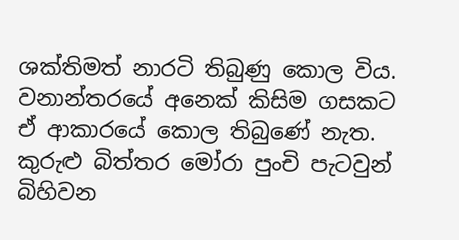ශක්තිමත් නාරටි තිබුණු කොල විය. වනාන්තරයේ අනෙක් කිසිම ගසකට ඒ ආකාරයේ කොල තිබුණේ නැත. කුරුළු බිත්තර මෝරා පුංචි පැටවුන් බිහිවන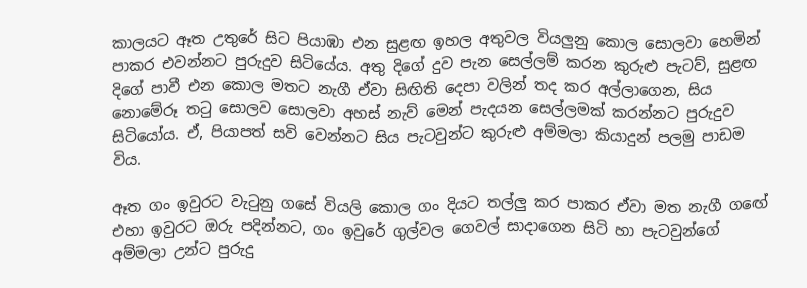කාලයට ඈත උතුරේ සිට පියාඹා එන සුළඟ ඉහල අතුවල වියලුනු කොල සොලවා හෙමින් පාකර එවන්නට පුරුදුව සිටියේය. අතු දිගේ දුව පැන සෙල්ලම් කරන කුරුළු පැටව්, සුළඟ දිගේ පාවී එන කොල මතට නැගී ඒවා සිඟිති දෙපා වලින් තද කර අල්ලාගෙන, සිය නොමේරූ තටු සොලව සොලවා අහස් නැව් මෙන් පැදයන සෙල්ලමක් කරන්නට පුරුදුව සිටියෝය. ඒ, පියාපත් සවි වෙන්නට සිය පැටවුන්ට කුරුළු අම්මලා කියාදුන් පලමු පාඩම විය.

ඈත ගං ඉවුරට වැටුනු ගසේ වියලි කොල ගං දියට තල්ලු කර පාකර ඒවා මත නැගී ගඟේ එහා ඉවුරට ඔරු පදින්නට, ගං ඉවුරේ ගුල්වල ගෙවල් සාදාගෙන සිටි හා පැටවුන්ගේ අම්මලා උන්ට පුරුදු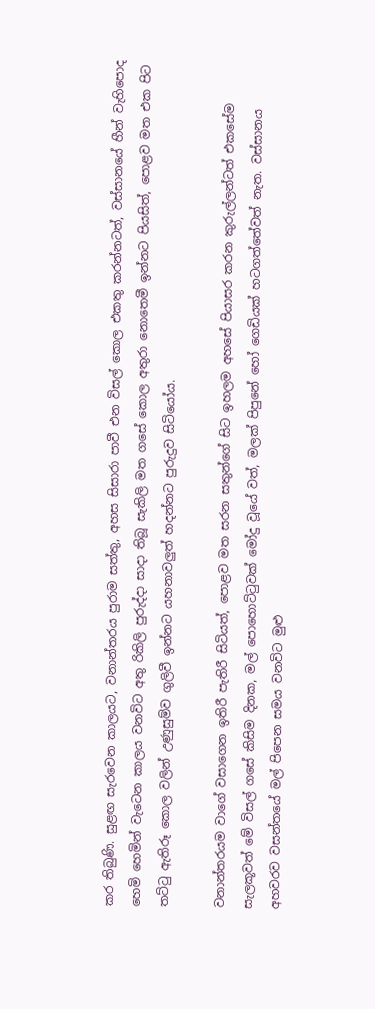කර තිබුණි. සුළඟ සැරවෙන කාලයට, වනාන්තරය පුරාම සත්තු, අහස සිසාරා පාවී එන විසල් කොල එකතු කරන්නටත්, වස්සානයේ හීන් වැහිපොද හෙමි හෙමින් වැටෙන කාලය වනවිට අතු රිකිලි පුරුද්දා සාදා තිබූ සැකිලි මත ගසේ කොල අතුරා නොතෙමී ඉන්නට පියසිත්, පොළව මත එක පිට තට්ටු ඇතිරූ කොල වලින් උණුසුම්ව ගුලිවී ඉන්නට යහනාවලුත් හදන්නට පුරුදුව සිටියෝය.

වනාන්තරයම වාගේ වසාගෙන ඉතිරී පැතිරී සිටියත්, පොළව මත සරන සතුන්ගේ සිට ඉහලම අහසේ පියාසර කරන කුරුල්ලන්ටත් එකසේම සැලකූවත් මේ විසල් ගසේ කිසිම දිනක, මල් පොහොට්ටුවක් මෝදු වූයේ වත්, මලක් පිපුනේ හෝ ගෙඩියක් හටගත්තේවත් නැත. වස්සානය අහවරව වසන්තයේ මල් පිපෙන සමය වනවිට මුළු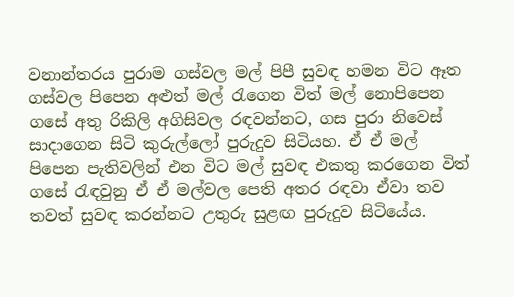වනාන්තරය පුරාම ගස්වල මල් පිපී සුවඳ හමන විට ඈත ගස්වල පිපෙන අළුත් මල් රැගෙන විත් මල් නොපිපෙන ගසේ අතු රිකිලි අගිසිවල රඳවන්නට, ගස පුරා නිවෙස් සාදාගෙන සිටි කුරුල්ලෝ පුරුදුව සිටියහ. ඒ ඒ මල් පිපෙන පැතිවලින් එන විට මල් සුවඳ එකතු කරගෙන විත් ගසේ රැඳවුනු ඒ ඒ මල්වල පෙති අතර රඳවා ඒවා තව තවත් සුවඳ කරන්නට උතුරු සුළඟ පුරුදුව සිටියේය.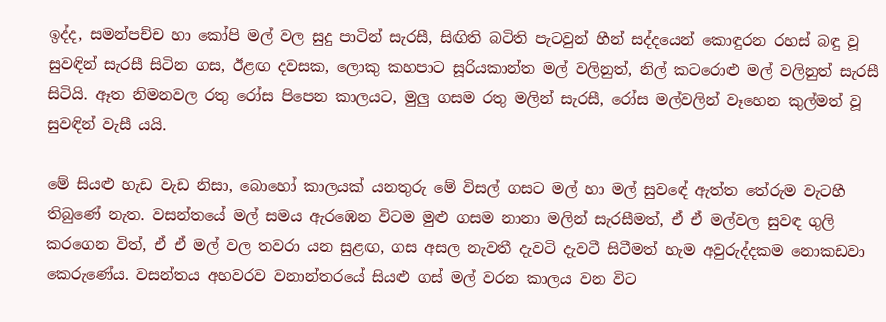ඉද්ද, සමන්පච්ච හා කෝපි මල් වල සුදු පාටින් සැරසී, සිඟිති බටිති පැටවුන් හීන් සද්දයෙන් කොඳුරන රහස් බඳු වූ සුවඳින් සැරසී සිටින ගස, ඊළඟ දවසක, ලොකු කහපාට සූරියකාන්ත මල් වලිනුත්, නිල් කටරොළු මල් වලිනුත් සැරසී සිටියි. ඈත නිමනවල රතු රෝස පිපෙන කාලයට, මුලු ගසම රතු මලින් සැරසී, රෝස මල්වලින් වෑහෙන කුල්මත් වූ සුවඳින් වැසී යයි.

මේ සියළු හැඩ වැඩ නිසා, බොහෝ කාලයක් යනතුරු මේ විසල් ගසට මල් හා මල් සුවඳේ ඇත්ත තේරුම වැටහී තිබුණේ නැත. වසන්තයේ මල් සමය ඇරඹෙන විටම මුළු ගසම නානා මලින් සැරසීමත්, ඒ ඒ මල්වල සුවඳ ගුලි කරගෙන විත්, ඒ ඒ මල් වල තවරා යන සුළඟ, ගස අසල නැවතී දැවටි දැවටී සිටීමත් හැම අවුරුද්දකම නොකඩවා කෙරුණේය. වසන්තය අහවරව වනාන්තරයේ සියළු ගස් මල් වරන කාලය වන විට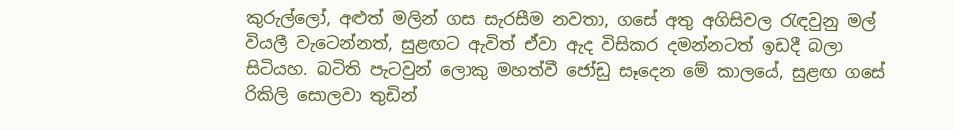කුරුල්ලෝ, අළුත් මලින් ගස සැරසීම නවතා, ගසේ අතු අගිසිවල රැඳවුනු මල් වියලී වැටෙන්නත්, සුළඟට ඇවිත් ඒවා ඇද විසිකර දමන්නටත් ඉඩදී බලා සිටියහ. බටිති පැටවුන් ලොකු මහත්වී ජෝඩු සෑදෙන මේ කාලයේ, සුළඟ ගසේ රිකිලි සොලවා තුඩින්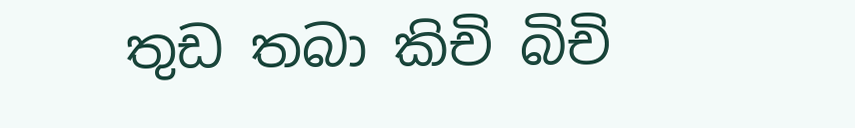තුඩ තබා කිචි බිචි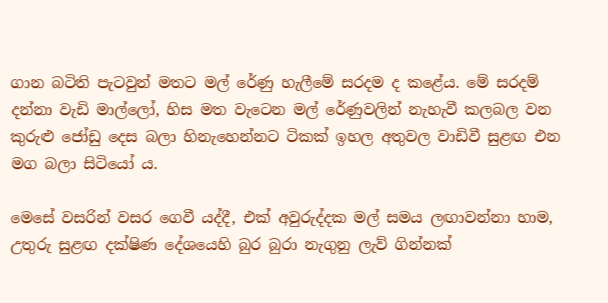ගාන බටිති පැටවුන් මතට මල් රේණු හැලීමේ සරදම ද කළේය. මේ සරදම් දන්නා වැඩි මාල්ලෝ, හිස මත වැටෙන මල් රේණුවලින් නැහැවී කලබල වන කුරුළු ජෝඩු දෙස බලා හිනැහෙන්නට ටිකක් ඉහල අතුවල වාඩිවී සුළඟ එන මග බලා සිටියෝ ය.

මෙසේ වසරින් වසර ගෙවී යද්දී, එක් අවුරුද්දක මල් සමය ලඟාවන්නා හාම, උතුරු සුළඟ දක්ෂිණ දේශයෙහි බුර බුරා නැගුනු ලැව් ගින්නක්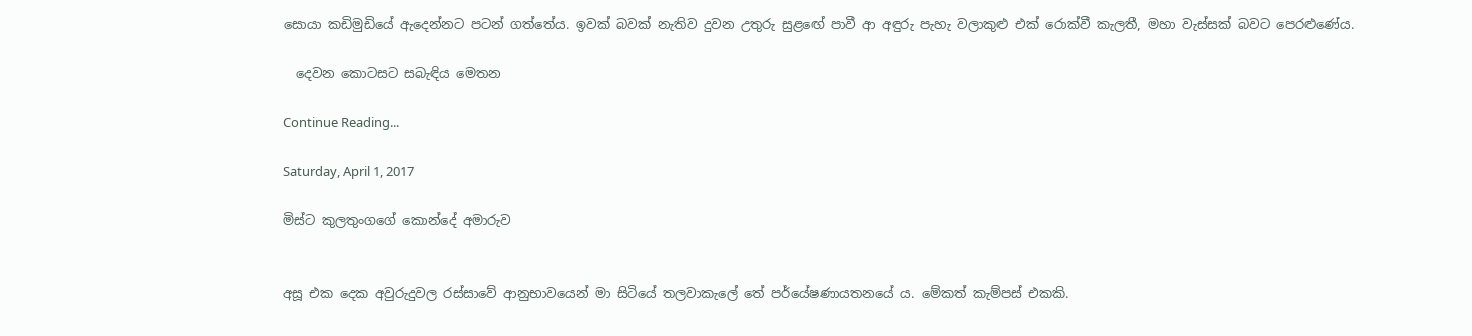සොයා කඩිමුඩියේ ඇදෙන්නට පටන් ගත්තේය. ඉවක් බවක් නැතිව දුවන උතුරු සුළඟේ පාවී ආ අඳුරු පැහැ වලාකුළු එක් රොක්වී කැලතී, මහා වැස්සක් බවට පෙරළුණේය.

  දෙවන කොටසට සබැඳිය මෙතන

Continue Reading...

Saturday, April 1, 2017

මිස්ට කුලතුංගගේ කොන්දේ අමාරුව


අසූ එක දෙක අවුරුදුවල රස්සාවේ ආනුභාවයෙන් මා සිටියේ තලවාකැලේ තේ පර්යේෂණායතනයේ ය. මේකත් කැම්පස් එකකි.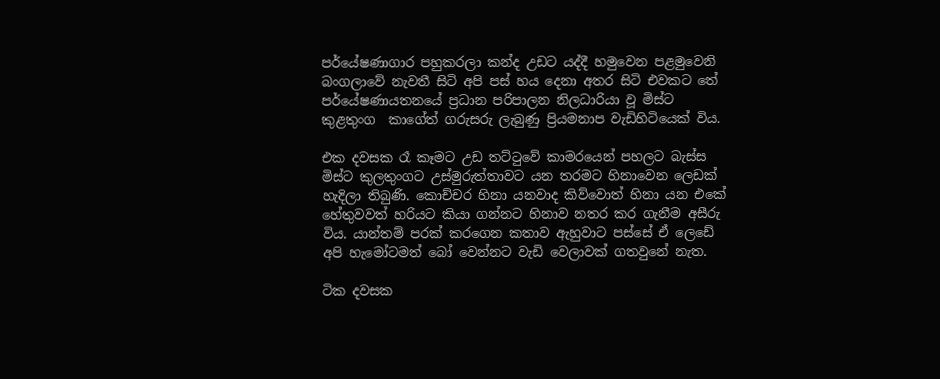පර්යේෂණාගාර පහුකරලා කන්ද උඩට යද්දී හමුවෙන පළමුවෙනි බංගලාවේ නැවතී සිටි අපි පස් හය දෙනා අතර සිටි එවකට තේ පර්යේෂණායතනයේ ප්‍රධාන පරිපාලන නිලධාරියා වූ මිස්ට කුළතුංග  කාගේත් ගරුසරු ලැබුණු ප්‍රියමනාප වැඩිහිටියෙක් විය.

එක දවසක රෑ කෑමට උඩ තට්ටුවේ කාමරයෙන් පහලට බැස්ස මිස්ට කුලතුංගට උස්මුරුත්තාවට යන තරමට හිනාවෙන ලෙඩක් හැදිලා තිබුණි. කොච්චර හිනා යනවාද කිව්වොත් හිනා යන එකේ හේතුවවත් හරියට කියා ගන්නට හිනාව නතර කර ගැනීම අසීරු විය. යාන්තම් පරක් කරගෙන කතාව ඇහුවාට පස්සේ ඒ ලෙඩේ අපි හැමෝටමත් බෝ වෙන්නට වැඩි වෙලාවක් ගතවුනේ නැත.

ටික දවසක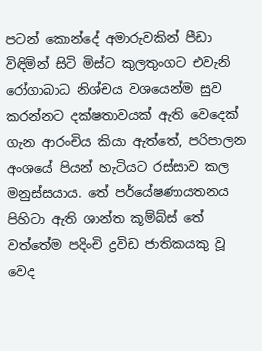පටන් කොන්දේ අමාරුවකින් පීඩා විඳිමින් සිටි මිස්ට කුලතුංගට එවැනි රෝගාබාධ නිශ්චය වශයෙන්ම සුව කරන්නට දක්ෂතාවයක් ඇති වෙදෙක් ගැන ආරංචිය කියා ඇත්තේ, පරිපාලන අංශයේ පියන් හැටියට රස්සාව කල මනුස්සයාය. තේ පර්යේෂණායතනය පිහිටා ඇති ශාන්ත කූම්බ්ස් තේ වත්තේම පදිංචි ද්‍රවිඩ ජාතිකයකු වූ වෙද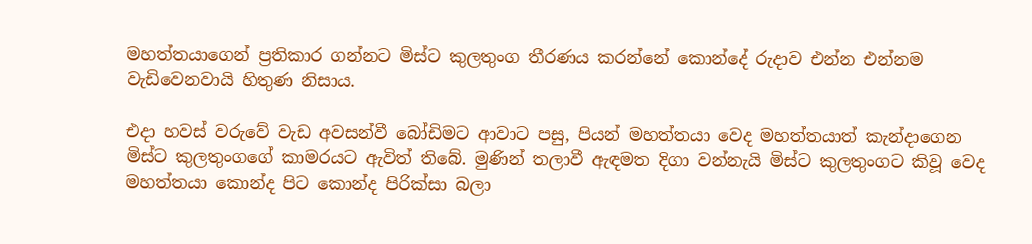මහත්තයාගෙන් ප්‍රතිකාර ගන්නට මිස්ට කුලතුංග තීරණය කරන්නේ කොන්දේ රුදාව එන්න එන්නම වැඩිවෙනවායි හිතුණ නිසාය.

එදා හවස් වරුවේ වැඩ අවසන්වී බෝඩිමට ආවාට පසු, පියන් මහත්තයා වෙද මහත්තයාත් කැන්දාගෙන මිස්ට කුලතුංගගේ කාමරයට ඇවිත් තිබේ. මුණින් තලාවී ඇඳමත දිගා වන්නැයි මිස්ට කුලතුංගට කිවූ වෙද මහත්තයා කොන්ද පිට කොන්ද පිරික්සා බලා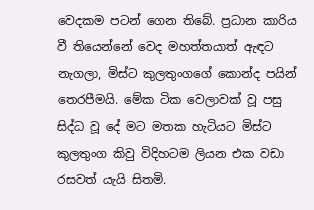වෙදකම පටන් ගෙන තිබේ. ප්‍රධාන කාරිය වී තියෙන්නේ වෙද මහත්තයාත් ඇඳට නැගලා, මිස්ට කුලතුංගගේ කොන්ද පයින් තෙරපීමයි. මේක ටික වෙලාවක් වූ පසු සිද්ධ වූ දේ මට මතක හැටියට මිස්ට කුලතුංග කිවු විදිහටම ලියන එක වඩා රසවත් යැයි සිතමි.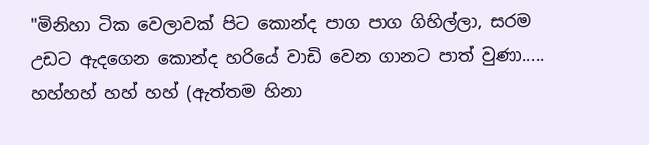"මිනිහා ටික වෙලාවක් පිට කොන්ද පාග පාග ගිහිල්ලා, සරම උඩට ඇදගෙන කොන්ද හරියේ වාඩි වෙන ගානට පාත් වුණා..... හහ්හහ් හහ් හහ් (ඇත්තම හිනා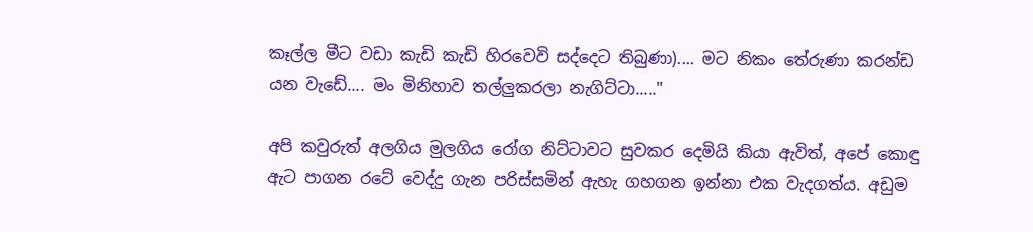කෑල්ල මීට වඩා කැඩි කැඩි හිරවෙවි සද්දෙට තිබුණා).... මට නිකං තේරුණා කරන්ඩ යන වැඩේ.... මං මිනිහාව තල්ලුකරලා නැගිට්ටා....."

අපි කවුරුත් අලගිය මුලගිය රෝග නිට්ටාවට සුවකර දෙමියි කියා ඇවිත්, අපේ කොඳු ඇට පාගන රටේ වෙද්දු ගැන පරිස්සමින් ඇහැ ගහගන ඉන්නා එක වැදගත්ය. අඩුම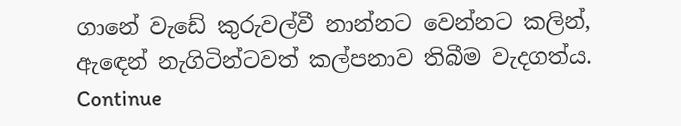ගානේ වැඩේ කුරුවල්වී නාන්නට වෙන්නට කලින්, ඇඳෙන් නැගිටින්ටවත් කල්පනාව තිබීම වැදගත්ය.
Continue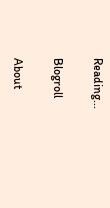Reading...

Blogroll

About